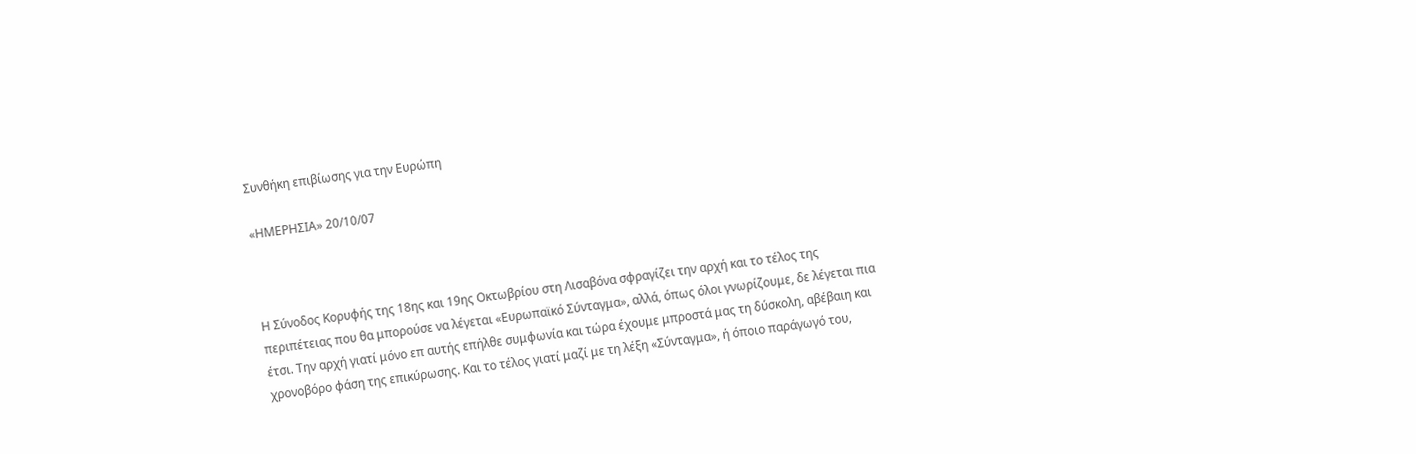Συνθήκη επιβίωσης για την Ευρώπη

«ΗΜΕΡΗΣΙΑ» 20/10/07



Η Σύνοδος Κορυφής της 18ης και 19ης Οκτωβρίου στη Λισαβόνα σφραγίζει την αρχή και το τέλος της περιπέτειας που θα μπορούσε να λέγεται «Ευρωπαϊκό Σύνταγμα», αλλά, όπως όλοι γνωρίζουμε, δε λέγεται πια έτσι. Την αρχή γιατί μόνο επ αυτής επήλθε συμφωνία και τώρα έχουμε μπροστά μας τη δύσκολη, αβέβαιη και χρονοβόρο φάση της επικύρωσης. Και το τέλος γιατί μαζί με τη λέξη «Σύνταγμα», ή όποιο παράγωγό του,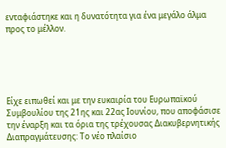ενταφιάστηκε και η δυνατότητα για ένα μεγάλο άλμα προς το μέλλον.





Είχε ειπωθεί και με την ευκαιρία του Ευρωπαϊκού Συμβουλίου της 21ης και 22ας Ιουνίου, που αποφάσισε την έναρξη και τα όρια της τρέχουσας Διακυβερνητικής Διαπραγμάτευσης: Το νέο πλαίσιο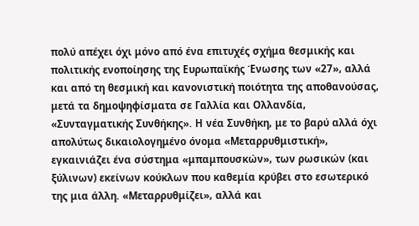πολύ απέχει όχι μόνο από ένα επιτυχές σχήμα θεσμικής και πολιτικής ενοποίησης της Ευρωπαϊκής Ένωσης των «27», αλλά και από τη θεσμική και κανονιστική ποιότητα της αποθανούσας, μετά τα δημοψηφίσματα σε Γαλλία και Ολλανδία, «Συνταγματικής Συνθήκης». Η νέα Συνθήκη, με το βαρύ αλλά όχι απολύτως δικαιολογημένο όνομα «Μεταρρυθμιστική», εγκαινιάζει ένα σύστημα «μπαμπουσκών», των ρωσικών (και ξύλινων) εκείνων κούκλων που καθεμία κρύβει στο εσωτερικό της μια άλλη. «Μεταρρυθμίζει», αλλά και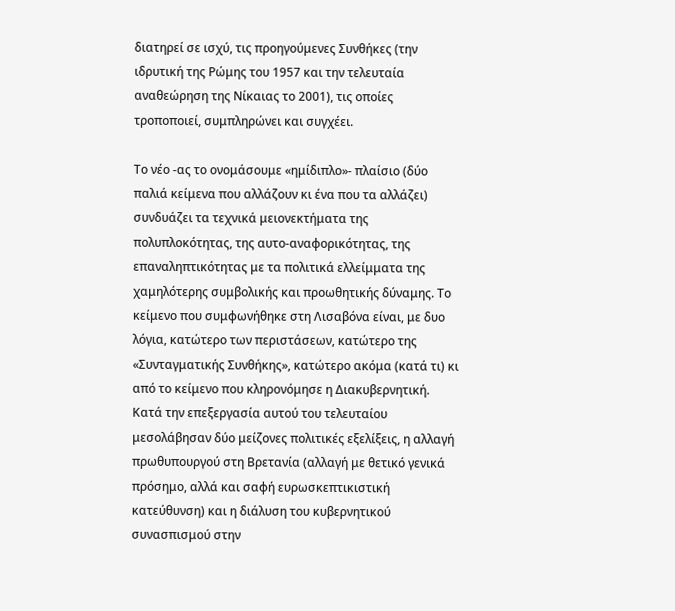διατηρεί σε ισχύ, τις προηγούμενες Συνθήκες (την ιδρυτική της Ρώμης του 1957 και την τελευταία αναθεώρηση της Νίκαιας το 2001), τις οποίες τροποποιεί, συμπληρώνει και συγχέει.

Tο νέο -ας το ονομάσουμε «ημίδιπλο»- πλαίσιο (δύο παλιά κείμενα που αλλάζουν κι ένα που τα αλλάζει) συνδυάζει τα τεχνικά μειονεκτήματα της πολυπλοκότητας, της αυτο-αναφορικότητας, της επαναληπτικότητας με τα πολιτικά ελλείμματα της χαμηλότερης συμβολικής και προωθητικής δύναμης. Το κείμενο που συμφωνήθηκε στη Λισαβόνα είναι, με δυο λόγια, κατώτερο των περιστάσεων, κατώτερο της «Συνταγματικής Συνθήκης», κατώτερο ακόμα (κατά τι) κι από το κείμενο που κληρονόμησε η Διακυβερνητική. Κατά την επεξεργασία αυτού του τελευταίου μεσολάβησαν δύο μείζονες πολιτικές εξελίξεις, η αλλαγή πρωθυπουργού στη Βρετανία (αλλαγή με θετικό γενικά πρόσημο, αλλά και σαφή ευρωσκεπτικιστική κατεύθυνση) και η διάλυση του κυβερνητικού συνασπισμού στην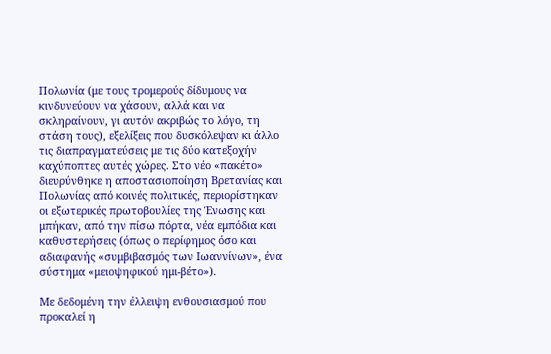Πολωνία (με τους τρομερούς δίδυμους να κινδυνεύουν να χάσουν, αλλά και να σκληραίνουν, γι αυτόν ακριβώς το λόγο, τη στάση τους), εξελίξεις που δυσκόλεψαν κι άλλο τις διαπραγματεύσεις με τις δύο κατεξοχήν καχύποπτες αυτές χώρες. Στο νέο «πακέτο» διευρύνθηκε η αποστασιοποίηση Βρετανίας και Πολωνίας από κοινές πολιτικές, περιορίστηκαν οι εξωτερικές πρωτοβουλίες της Ένωσης και μπήκαν, από την πίσω πόρτα, νέα εμπόδια και καθυστερήσεις (όπως ο περίφημος όσο και αδιαφανής «συμβιβασμός των Ιωαννίνων», ένα σύστημα «μειοψηφικού ημι-βέτο»).

Με δεδομένη την έλλειψη ενθουσιασμού που προκαλεί η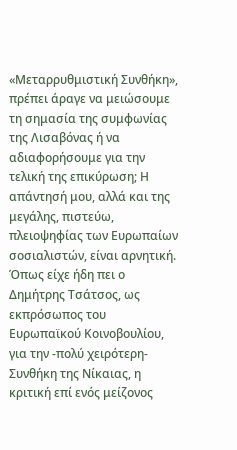«Μεταρρυθμιστική Συνθήκη», πρέπει άραγε να μειώσουμε τη σημασία της συμφωνίας της Λισαβόνας ή να αδιαφορήσουμε για την τελική της επικύρωση; Η απάντησή μου, αλλά και της μεγάλης, πιστεύω, πλειοψηφίας των Ευρωπαίων σοσιαλιστών, είναι αρνητική. Όπως είχε ήδη πει ο Δημήτρης Τσάτσος, ως εκπρόσωπος του Ευρωπαϊκού Κοινοβουλίου, για την -πολύ χειρότερη- Συνθήκη της Νίκαιας, η κριτική επί ενός μείζονος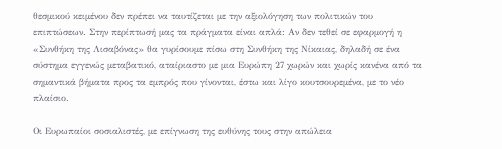θεσμικού κειμένου δεν πρέπει να ταυτίζεται με την αξιολόγηση των πολιτικών του επιπτώσεων. Στην περίπτωσή μας τα πράγματα είναι απλά: Αν δεν τεθεί σε εφαρμογή η «Συνθήκη της Λισαβόνας» θα γυρίσουμε πίσω στη Συνθήκη της Νίκαιας, δηλαδή σε ένα σύστημα εγγενώς μεταβατικό, αταίριαστο με μια Ευρώπη 27 χωρών και χωρίς κανένα από τα σημαντικά βήματα προς τα εμπρός που γίνονται, έστω και λίγο κουτσουρεμένα, με το νέο πλαίσιο.

Οι Ευρωπαίοι σοσιαλιστές, με επίγνωση της ευθύνης τους στην απώλεια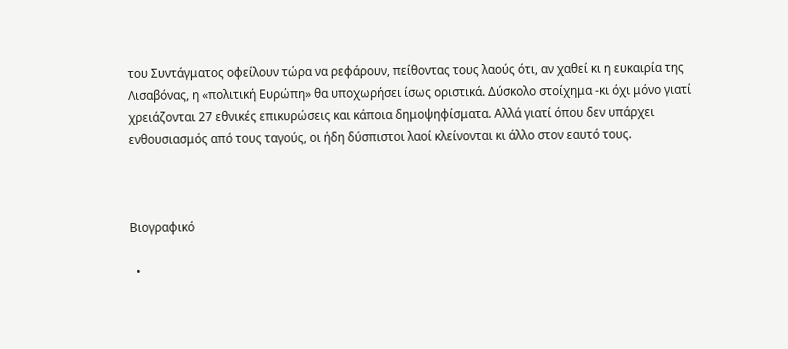του Συντάγματος οφείλουν τώρα να ρεφάρουν, πείθοντας τους λαούς ότι, αν χαθεί κι η ευκαιρία της Λισαβόνας, η «πολιτική Ευρώπη» θα υποχωρήσει ίσως οριστικά. Δύσκολο στοίχημα -κι όχι μόνο γιατί χρειάζονται 27 εθνικές επικυρώσεις και κάποια δημοψηφίσματα. Αλλά γιατί όπου δεν υπάρχει ενθουσιασμός από τους ταγούς, οι ήδη δύσπιστοι λαοί κλείνονται κι άλλο στον εαυτό τους.



Βιογραφικό

  •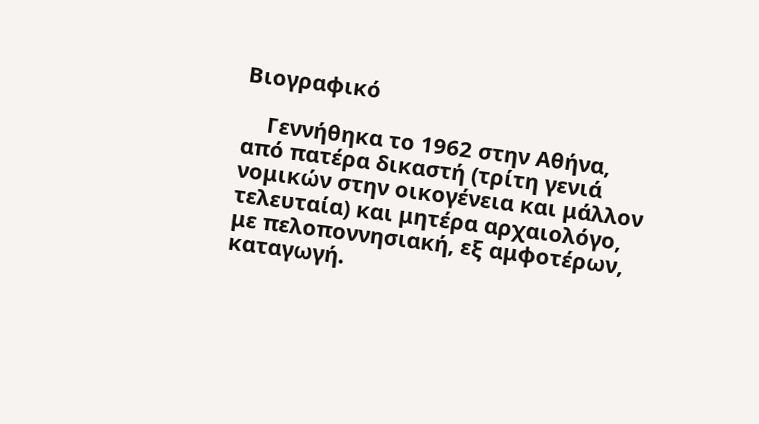Βιογραφικό

    Γεννήθηκα το 1962 στην Αθήνα, από πατέρα δικαστή (τρίτη γενιά νομικών στην οικογένεια και μάλλον τελευταία) και μητέρα αρχαιολόγο, με πελοποννησιακή, εξ αμφοτέρων, καταγωγή.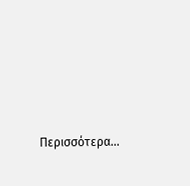Περισσότερα...